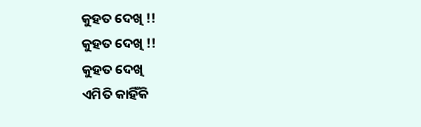କୁହତ ଦେଖି !!
କୁହତ ଦେଖି !!
କୁହତ ଦେଖି
ଏମିତି କାହିଁକି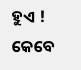ହୁଏ !
କେବେ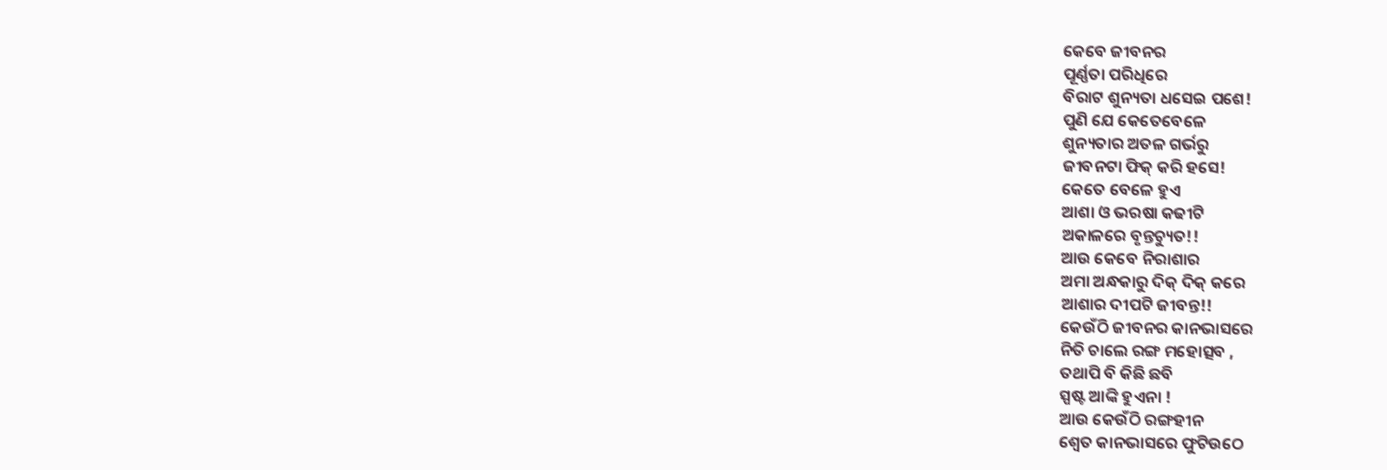କେବେ ଜୀବନର
ପୂର୍ଣ୍ଣତା ପରିଧିରେ
ବିରାଟ ଶୁନ୍ୟତା ଧସେଇ ପଶେ!
ପୁଣି ଯେ କେତେବେଳେ
ଶୁନ୍ୟତାର ଅତଳ ଗର୍ଭରୁ
ଜୀବନଟା ଫିକ୍ କରି ହସେ!
କେତେ ବେଳେ ହୁଏ
ଆଶା ଓ ଭରଷା କଢୀଟି
ଅକାଳରେ ବୃନ୍ତଚ୍ୟୁତ!!
ଆଉ କେବେ ନିରାଶାର
ଅମା ଅନ୍ଧକାରୁ ଦିକ୍ ଦିକ୍ କରେ
ଆଶାର ଦୀପଟି ଜୀବନ୍ତ!!
କେଉଁଠି ଜୀବନର କାନଭାସରେ
ନିତି ଚାଲେ ରଙ୍ଗ ମହୋତ୍ସବ ,
ତଥାପି ବି କିଛି ଛବି
ସ୍ପଷ୍ଟ ଆଙ୍କି ହୁଏନା !
ଆଉ କେଉଁଠି ରଙ୍ଗହୀନ
ଶ୍ବେତ କାନଭାସରେ ଫୁଟିଉଠେ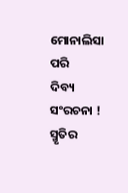ମୋନାଲିସା ପରି
ଦିବ୍ୟ ସଂରଚନା !
ସ୍ମୃତିର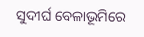ସୁଦୀର୍ଘ ବେଳାଭୂମିରେ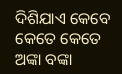ଦିଶିଯାଏ କେବେ କେତେ କେତେ
ଅଙ୍କା ବଙ୍କା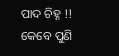ପାଦ ଚିହ୍ନ !!
କେବେ ପୁଣି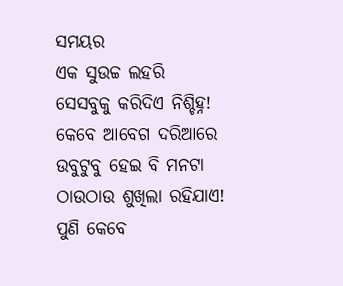ସମୟର
ଏକ ସୁଉଚ୍ଚ ଲହରି
ସେସବୁକୁ କରିଦିଏ ନିଶ୍ଚିହ୍ନ!
କେବେ ଆବେଗ ଦରିଆରେ
ଉବୁଟୁବୁ ହେଇ ବି ମନଟା
ଠାଉଠାଉ ଶୁଖିଲା ରହିଯାଏ!
ପୁଣି କେବେ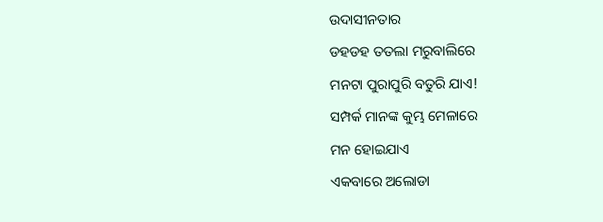ଉଦାସୀନତାର
ଡହଡହ ତତଲା ମରୁବାଲିରେ
ମନଟା ପୁରାପୁରି ବତୁରି ଯାଏ!
ସମ୍ପର୍କ ମାନଙ୍କ କୁମ୍ଭ ମେଳାରେ
ମନ ହୋଇଯାଏ
ଏକବାରେ ଅଲୋଡା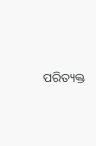ପରିତ୍ୟକ୍ତ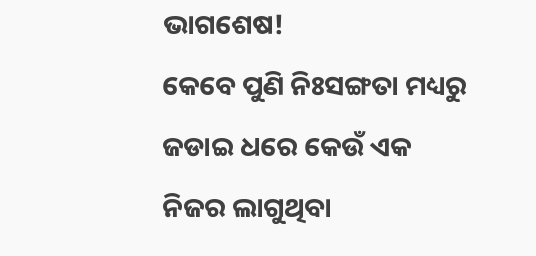ଭାଗଶେଷ!
କେବେ ପୁଣି ନିଃସଙ୍ଗତା ମଧ୍ୟରୁ
ଜଡାଇ ଧରେ କେଉଁ ଏକ
ନିଜର ଲାଗୁଥିବା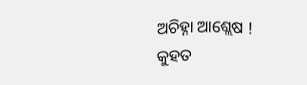ଅଚିହ୍ନା ଆଶ୍ଲେଷ !
କୁହତ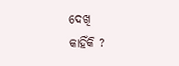ଦେଖି
କାହିଁକି ?